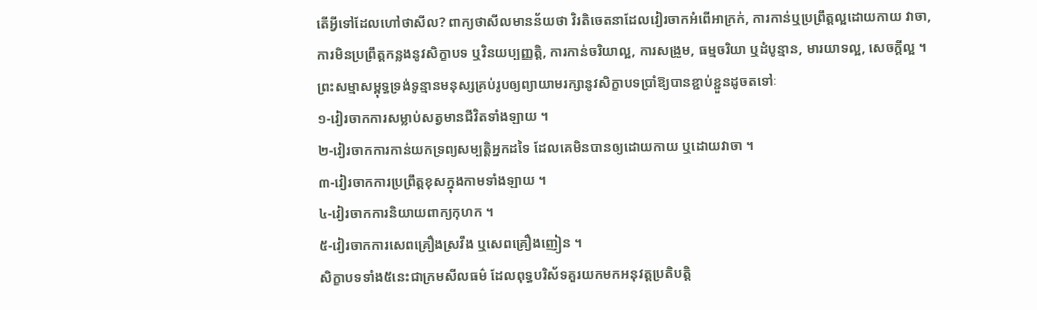តើអ្វីទៅដែលហៅថាសីល? ពាក្យថាសីលមានន័យថា វិរតិចេតនាដែលវៀរចាកអំពើអាក្រក់, ការកាន់ឬប្រព្រឹត្តល្អដោយកាយ វាចា, ការមិនប្រព្រឹត្តកន្លងនូវសិក្ខាបទ ឬវិនយប្បញ្ញត្តិ, ការកាន់ចរិយាល្អ, ការសង្រួម, ធម្មចរិយា ឬដំបូន្មាន, មារយាទល្អ, សេចក្តីល្អ ។ ព្រះសម្មាសម្ពុទ្ធទ្រង់ទូន្មានមនុស្សគ្រប់រូបឲ្យព្យាយាមរក្សានូវសិក្ខាបទប្រាំឱ្យបានខ្ជាប់ខ្ជួនដូចតទៅៈ
១-វៀរចាកការសម្លាប់សត្វមានជីវិតទាំងឡាយ ។
២-វៀរចាកការកាន់យកទ្រព្យសម្បត្តិអ្នកដទៃ ដែលគេមិនបានឲ្យដោយកាយ ឬដោយវាចា ។
៣-វៀរចាកការប្រព្រឹត្តខុសក្នុងកាមទាំងឡាយ ។
៤-វៀរចាកការនិយាយពាក្យកុហក ។
៥-វៀរចាកការសេពគ្រឿងស្រវឹង ឬសេពគ្រឿងញៀន ។
សិក្ខាបទទាំង៥នេះជាក្រមសីលធម៌ ដែលពុទ្ធបរិស័ទគួរយកមកអនុវត្តប្រតិបត្តិ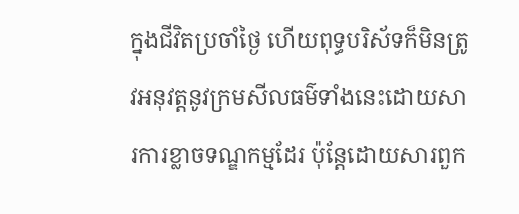ក្នុងជីវិតប្រចាំថ្ងៃ ហើយពុទ្ធបរិស័ទក៏មិនត្រូវអនុវត្តនូវក្រមសីលធម៌ទាំងនេះដោយសារការខ្លាចទណ្ឌកម្មដែរ ប៉ុន្តែដោយសារពួក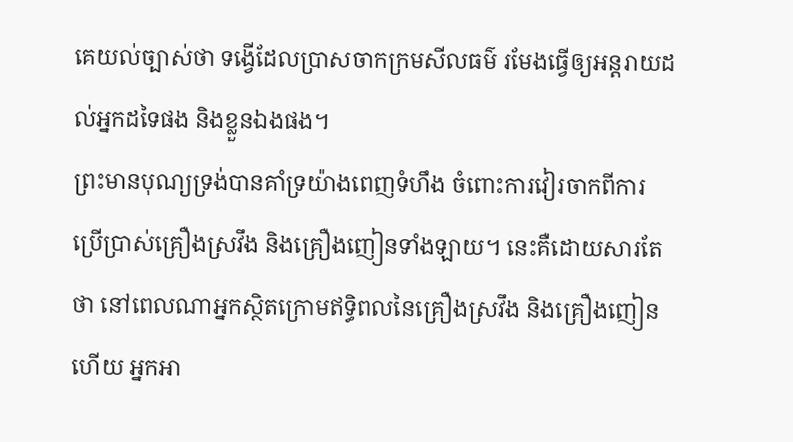គេយល់ច្បាស់ថា ទង្វើដែលប្រាសចាកក្រមសីលធម៌ រមែងធ្វើឲ្យអន្តរាយដល់អ្នកដទៃផង និងខ្លួនឯងផង។
ព្រះមានបុណ្យទ្រង់បានគាំទ្រយ៉ាងពេញទំហឹង ចំពោះការវៀរចាកពីការប្រើប្រាស់គ្រឿងស្រវឹង និងគ្រឿងញៀនទាំងឡាយ។ នេះគឺដោយសារតែថា នៅពេលណាអ្នកស្ថិតក្រោមឥទ្ធិពលនៃគ្រឿងស្រវឹង និងគ្រឿងញៀនហើយ អ្នកអា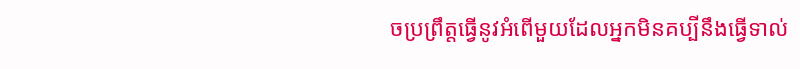ចប្រព្រឹត្តធ្វើនូវអំពើមួយដែលអ្នកមិនគប្បីនឹងធ្វើទាល់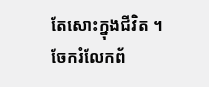តែសោះក្នុងជីវិត ។
ចែករំលែកព័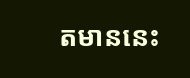តមាននេះ